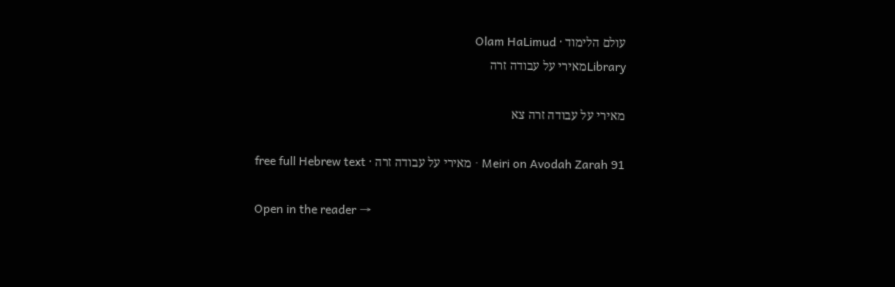עולם הלימוד · Olam HaLimud
Libraryמאירי על עבודה זרה

מאירי על עבודה זרה צא

Meiri on Avodah Zarah 91 · מאירי על עבודה זרה · free full Hebrew text

Open in the reader →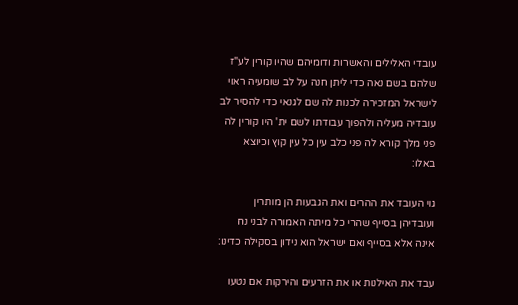עובדי האלילים והאשרות ודומיהם שהיו קורין לע"ז שלהם בשם נאה כדי ליתן חנה על לב שומעיה ראוי לישראל המזכירה לכנות לה שם לגנאי כדי להסיר לב עובדיה מעליה ולהפוך עבודתו לשם ית' היו קורין לה פני מלך קורא לה פני כלב עין כל עין קוץ וכיוצא באלו:

גוי העובד את ההרים ואת הגבעות הן מותרין ועובדיהן בסייף שהרי כל מיתה האמורה לבני נח אינה אלא בסייף ואם ישראל הוא נידון בסקילה כדינו:

עבד את האילנות או את הזרעים והירקות אם נטעו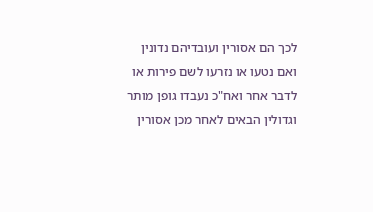לכך הם אסורין ועובדיהם נדונין ואם נטעו או נזרעו לשם פירות או לדבר אחר ואח"כ נעבדו גופן מותר וגדולין הבאים לאחר מכן אסורין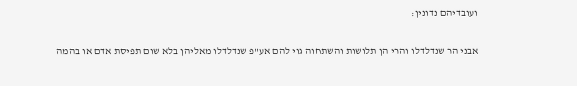ועובדיהם נדונין:

אבני הר שנדלדלו והרי הן תלושות והשתחוה גוי להם אע"פ שנדלדלו מאליהן בלא שום תפיסת אדם או בהמה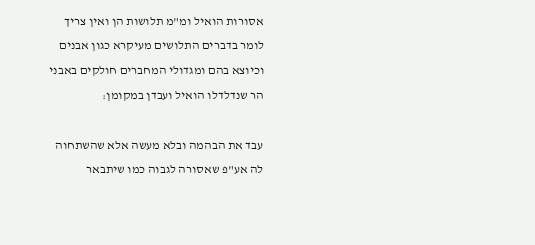אסורות הואיל ומ"מ תלושות הן ואין צריך לומר בדברים התלושים מעיקרא כגון אבנים וכיוצא בהם ומגדולי המחברים חולקים באבני הר שנדלדלו הואיל ועבדן במקומן:

עבד את הבהמה ובלא מעשה אלא שהשתחוה לה אע"פ שאסורה לגבוה כמו שיתבאר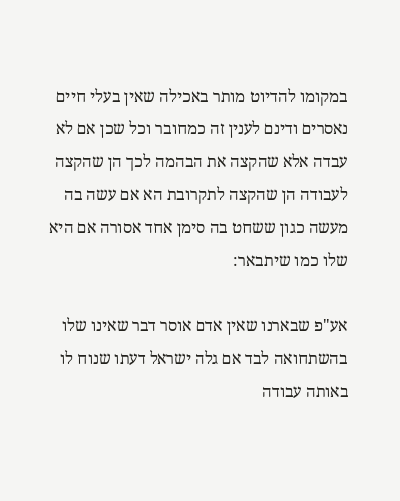במקומו להדיוט מותר באכילה שאין בעלי חיים נאסרים ודינם לענין זה כמחובר וכל שכן אם לא עבדה אלא שהקצה את הבהמה לכך הן שהקצה לעבודה הן שהקצה לתקרובת הא אם עשה בה מעשה כגון ששחט בה סימן אחד אסורה אם היא שלו כמו שיתבאר:

אע"פ שבארנו שאין אדם אוסר דבר שאינו שלו בהשתחואה לבד אם גלה ישראל דעתו שנוח לו באותה עבודה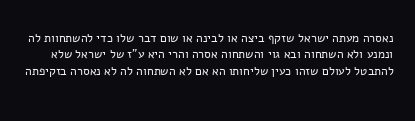נאסרה מעתה ישראל שזקף ביצה או לבינה או שום דבר שלו כדי להשתחוות לה ונמנע ולא השתחוה ובא גוי והשתחוה אסרה והרי היא ע"ז של ישראל שלא להתבטל לעולם שזהו כעין שליחותו הא אם לא השתחוה לה לא נאסרה בזקיפתה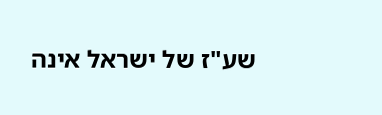שע"ז של ישראל אינה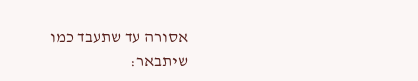אסורה עד שתעבד כמו שיתבאר: